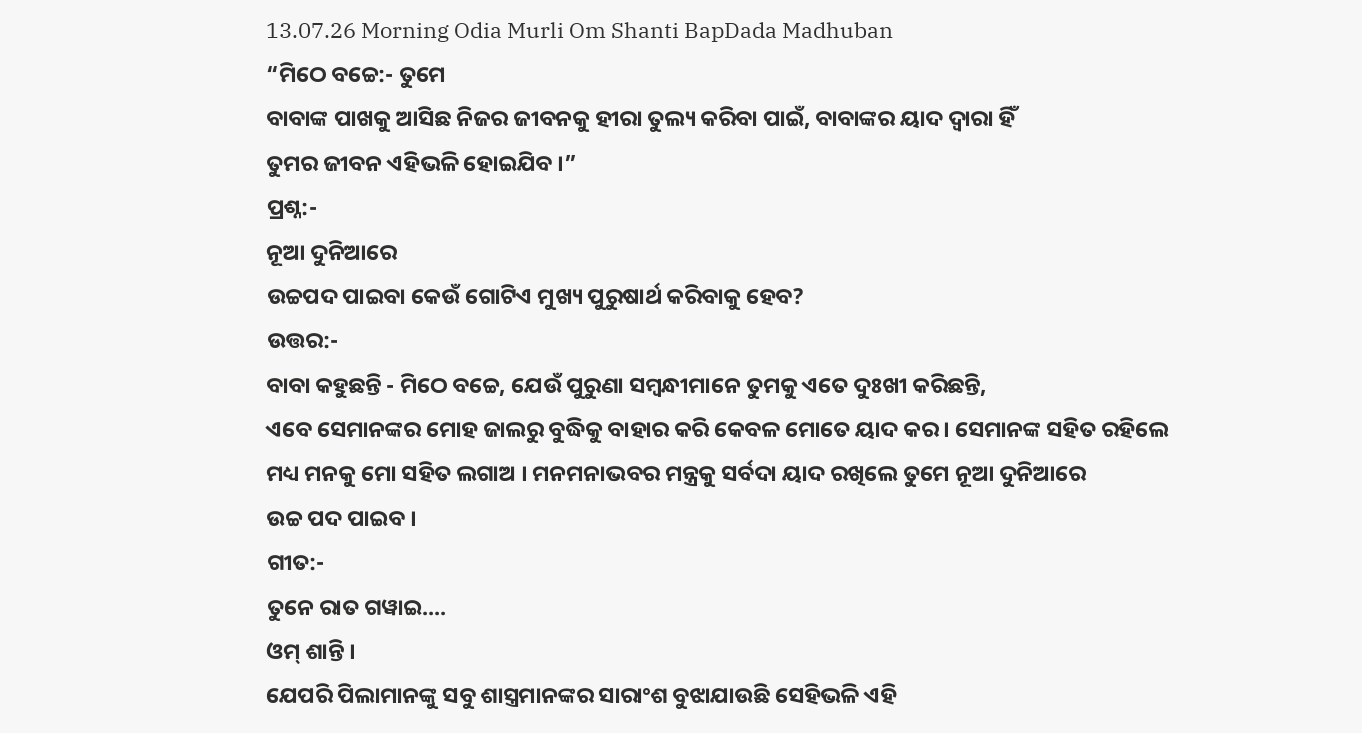13.07.26 Morning Odia Murli Om Shanti BapDada Madhuban
“ମିଠେ ବଚ୍ଚେ:- ତୁମେ
ବାବାଙ୍କ ପାଖକୁ ଆସିଛ ନିଜର ଜୀବନକୁ ହୀରା ତୁଲ୍ୟ କରିବା ପାଇଁ, ବାବାଙ୍କର ୟାଦ ଦ୍ୱାରା ହିଁ
ତୁମର ଜୀବନ ଏହିଭଳି ହୋଇଯିବ ।”
ପ୍ରଶ୍ନ:-
ନୂଆ ଦୁନିଆରେ
ଉଚ୍ଚପଦ ପାଇବା କେଉଁ ଗୋଟିଏ ମୁଖ୍ୟ ପୁରୁଷାର୍ଥ କରିବାକୁ ହେବ?
ଉତ୍ତର:-
ବାବା କହୁଛନ୍ତି - ମିଠେ ବଚ୍ଚେ, ଯେଉଁ ପୁରୁଣା ସମ୍ବନ୍ଧୀମାନେ ତୁମକୁ ଏତେ ଦୁଃଖୀ କରିଛନ୍ତି,
ଏବେ ସେମାନଙ୍କର ମୋହ ଜାଲରୁ ବୁଦ୍ଧିକୁ ବାହାର କରି କେବଳ ମୋତେ ୟାଦ କର । ସେମାନଙ୍କ ସହିତ ରହିଲେ
ମଧ୍ୟ ମନକୁ ମୋ ସହିତ ଲଗାଅ । ମନମନାଭବର ମନ୍ତ୍ରକୁ ସର୍ବଦା ୟାଦ ରଖିଲେ ତୁମେ ନୂଆ ଦୁନିଆରେ
ଉଚ୍ଚ ପଦ ପାଇବ ।
ଗୀତ:-
ତୁନେ ରାତ ଗୱାଇ....
ଓମ୍ ଶାନ୍ତି ।
ଯେପରି ପିଲାମାନଙ୍କୁ ସବୁ ଶାସ୍ତ୍ରମାନଙ୍କର ସାରାଂଶ ବୁଝାଯାଉଛି ସେହିଭଳି ଏହି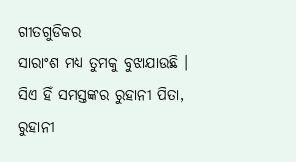ଗୀତଗୁଡିକର
ସାରାଂଶ ମଧ୍ୟ ତୁମକୁ ବୁଝାଯାଉଛି । ସିଏ ହିଁ ସମସ୍ତଙ୍କର ରୁହାନୀ ପିତା, ରୁହାନୀ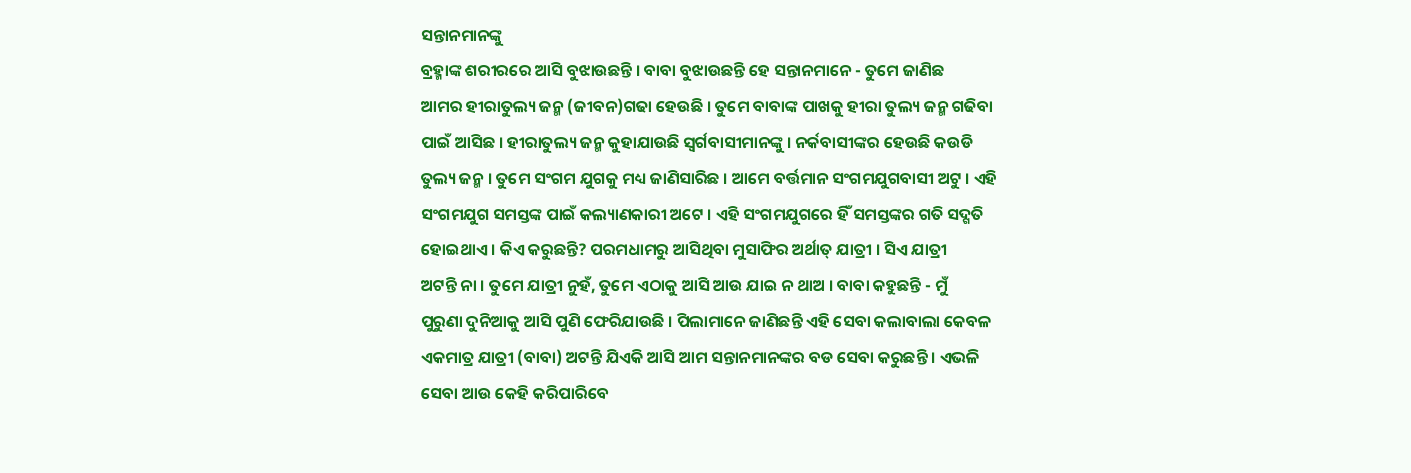ସନ୍ତାନମାନଙ୍କୁ
ବ୍ରହ୍ମାଙ୍କ ଶରୀରରେ ଆସି ବୁଝାଉଛନ୍ତି । ବାବା ବୁଝାଉଛନ୍ତି ହେ ସନ୍ତାନମାନେ - ତୁମେ ଜାଣିଛ
ଆମର ହୀରାତୁଲ୍ୟ ଜନ୍ମ (ଜୀବନ)ଗଢା ହେଉଛି । ତୁମେ ବାବାଙ୍କ ପାଖକୁ ହୀରା ତୁଲ୍ୟ ଜନ୍ମ ଗଢିବା
ପାଇଁ ଆସିଛ । ହୀରାତୁଲ୍ୟ ଜନ୍ମ କୁହାଯାଉଛି ସ୍ୱର୍ଗବାସୀମାନଙ୍କୁ । ନର୍କବାସୀଙ୍କର ହେଉଛି କଉଡି
ତୁଲ୍ୟ ଜନ୍ମ । ତୁମେ ସଂଗମ ଯୁଗକୁ ମଧ୍ୟ ଜାଣିସାରିଛ । ଆମେ ବର୍ତ୍ତମାନ ସଂଗମଯୁଗବାସୀ ଅଟୁ । ଏହି
ସଂଗମଯୁଗ ସମସ୍ତଙ୍କ ପାଇଁ କଲ୍ୟାଣକାରୀ ଅଟେ । ଏହି ସଂଗମଯୁଗରେ ହିଁ ସମସ୍ତଙ୍କର ଗତି ସଦ୍ଗତି
ହୋଇଥାଏ । କିଏ କରୁଛନ୍ତି? ପରମଧାମରୁ ଆସିଥିବା ମୁସାଫିର ଅର୍ଥାତ୍ ଯାତ୍ରୀ । ସିଏ ଯାତ୍ରୀ
ଅଟନ୍ତି ନା । ତୁମେ ଯାତ୍ରୀ ନୁହଁ, ତୁମେ ଏଠାକୁ ଆସି ଆଉ ଯାଇ ନ ଥାଅ । ବାବା କହୁଛନ୍ତି - ମୁଁ
ପୁରୁଣା ଦୁନିଆକୁ ଆସି ପୁଣି ଫେରିଯାଉଛି । ପିଲାମାନେ ଜାଣିଛନ୍ତି ଏହି ସେବା କଲାବାଲା କେବଳ
ଏକମାତ୍ର ଯାତ୍ରୀ (ବାବା) ଅଟନ୍ତି ଯିଏକି ଆସି ଆମ ସନ୍ତାନମାନଙ୍କର ବଡ ସେବା କରୁଛନ୍ତି । ଏଭଳି
ସେବା ଆଉ କେହି କରିପାରିବେ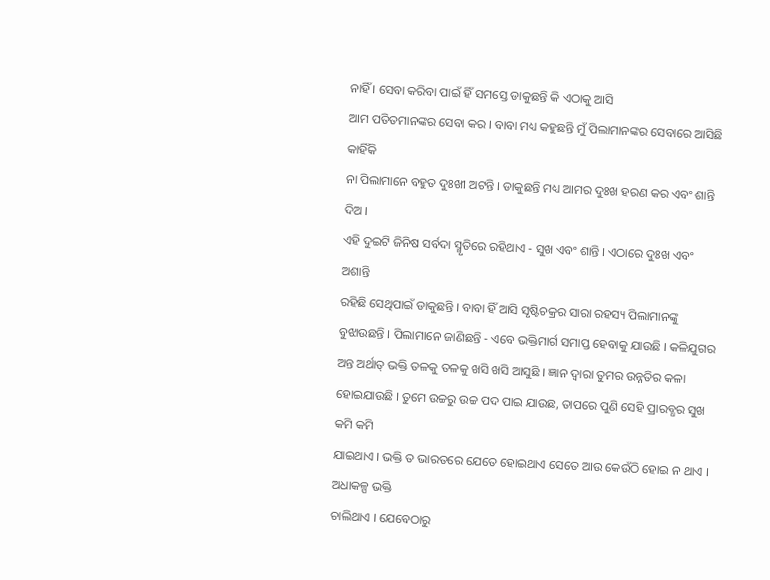ନାହିଁ । ସେବା କରିବା ପାଇଁ ହିଁ ସମସ୍ତେ ଡାକୁଛନ୍ତି କି ଏଠାକୁ ଆସି
ଆମ ପତିତମାନଙ୍କର ସେବା କର । ବାବା ମଧ୍ୟ କହୁଛନ୍ତି ମୁଁ ପିଲାମାନଙ୍କର ସେବାରେ ଆସିଛି କାହିଁକି
ନା ପିଲାମାନେ ବହୁତ ଦୁଃଖୀ ଅଟନ୍ତି । ଡାକୁଛନ୍ତି ମଧ୍ୟ ଆମର ଦୁଃଖ ହରଣ କର ଏବଂ ଶାନ୍ତି ଦିଅ ।
ଏହି ଦୁଇଟି ଜିନିଷ ସର୍ବଦା ସ୍ମୃତିରେ ରହିଥାଏ - ସୁଖ ଏବଂ ଶାନ୍ତି । ଏଠାରେ ଦୁଃଖ ଏବଂ ଅଶାନ୍ତି
ରହିଛି ସେଥିପାଇଁ ଡାକୁଛନ୍ତି । ବାବା ହିଁ ଆସି ସୃଷ୍ଟିଚକ୍ରର ସାରା ରହସ୍ୟ ପିଲାମାନଙ୍କୁ
ବୁଝାଉଛନ୍ତି । ପିଲାମାନେ ଜାଣିଛନ୍ତି - ଏବେ ଭକ୍ତିମାର୍ଗ ସମାପ୍ତ ହେବାକୁ ଯାଉଛି । କଳିଯୁଗର
ଅନ୍ତ ଅର୍ଥାତ୍ ଭକ୍ତି ତଳକୁ ତଳକୁ ଖସି ଖସି ଆସୁଛି । ଜ୍ଞାନ ଦ୍ୱାରା ତୁମର ଉନ୍ନତିର କଳା
ହୋଇଯାଉଛି । ତୁମେ ଉଚ୍ଚରୁ ଉଚ୍ଚ ପଦ ପାଇ ଯାଉଛ, ତାପରେ ପୁଣି ସେହି ପ୍ରାରବ୍ଧର ସୁଖ କମି କମି
ଯାଇଥାଏ । ଭକ୍ତି ତ ଭାରତରେ ଯେତେ ହୋଇଥାଏ ସେତେ ଆଉ କେଉଁଠି ହୋଇ ନ ଥାଏ । ଅଧାକଳ୍ପ ଭକ୍ତି
ଚାଲିଥାଏ । ଯେବେଠାରୁ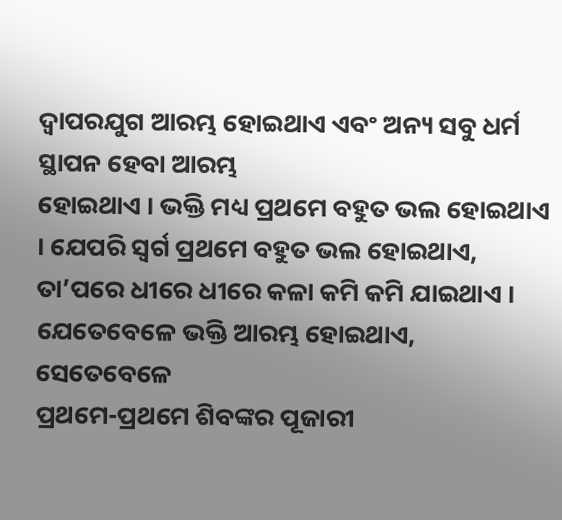ଦ୍ୱାପରଯୁଗ ଆରମ୍ଭ ହୋଇଥାଏ ଏବଂ ଅନ୍ୟ ସବୁ ଧର୍ମ ସ୍ଥାପନ ହେବା ଆରମ୍ଭ
ହୋଇଥାଏ । ଭକ୍ତି ମଧ୍ୟ ପ୍ରଥମେ ବହୁତ ଭଲ ହୋଇଥାଏ । ଯେପରି ସ୍ୱର୍ଗ ପ୍ରଥମେ ବହୁତ ଭଲ ହୋଇଥାଏ,
ତା’ପରେ ଧୀରେ ଧୀରେ କଳା କମି କମି ଯାଇଥାଏ । ଯେତେବେଳେ ଭକ୍ତି ଆରମ୍ଭ ହୋଇଥାଏ, ସେତେବେଳେ
ପ୍ରଥମେ-ପ୍ରଥମେ ଶିବଙ୍କର ପୂଜାରୀ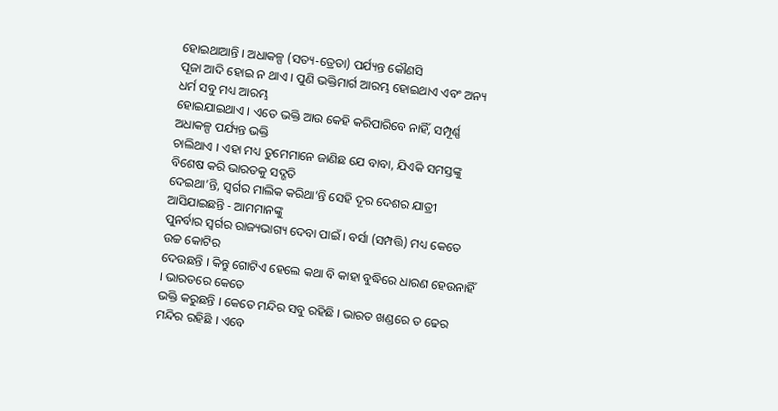ହୋଇଥାଆନ୍ତି । ଅଧାକଳ୍ପ (ସତ୍ୟ-ତ୍ରେତା) ପର୍ଯ୍ୟନ୍ତ କୌଣସି
ପୂଜା ଆଦି ହୋଇ ନ ଥାଏ । ପୁଣି ଭକ୍ତିମାର୍ଗ ଆରମ୍ଭ ହୋଇଥାଏ ଏବଂ ଅନ୍ୟ ଧର୍ମ ସବୁ ମଧ୍ୟ ଆରମ୍ଭ
ହୋଇଯାଇଥାଏ । ଏତେ ଭକ୍ତି ଆଉ କେହି କରିପାରିବେ ନାହିଁ, ସମ୍ପୂର୍ଣ୍ଣ ଅଧାକଳ୍ପ ପର୍ଯ୍ୟନ୍ତ ଭକ୍ତି
ଚାଲିଥାଏ । ଏହା ମଧ୍ୟ ତୁମେମାନେ ଜାଣିଛ ଯେ ବାବା, ଯିଏକି ସମସ୍ତଙ୍କୁ ବିଶେଷ କରି ଭାରତକୁ ସଦ୍ଗତି
ଦେଇଥା’ନ୍ତି, ସ୍ୱର୍ଗର ମାଲିକ କରିଥା’ନ୍ତି ସେହି ଦୂର ଦେଶର ଯାତ୍ରୀ ଆସିଯାଇଛନ୍ତି - ଆମମାନଙ୍କୁ
ପୁନର୍ବାର ସ୍ୱର୍ଗର ରାଜ୍ୟଭାଗ୍ୟ ଦେବା ପାଇଁ । ବର୍ସା (ସମ୍ପତ୍ତି) ମଧ୍ୟ କେତେ ଉଚ୍ଚ କୋଟିର
ଦେଉଛନ୍ତି । କିନ୍ତୁ ଗୋଟିଏ ହେଲେ କଥା ବି କାହା ବୁଦ୍ଧିରେ ଧାରଣ ହେଉନାହିଁ । ଭାରତରେ କେତେ
ଭକ୍ତି କରୁଛନ୍ତି । କେତେ ମନ୍ଦିର ସବୁ ରହିଛି । ଭାରତ ଖଣ୍ଡରେ ତ ଢେର ମନ୍ଦିର ରହିଛି । ଏବେ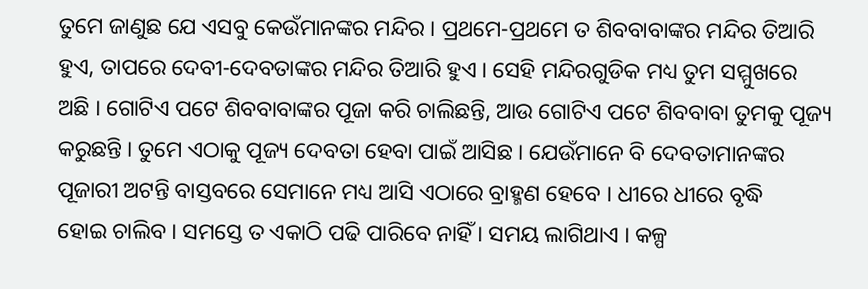ତୁମେ ଜାଣୁଛ ଯେ ଏସବୁ କେଉଁମାନଙ୍କର ମନ୍ଦିର । ପ୍ରଥମେ-ପ୍ରଥମେ ତ ଶିବବାବାଙ୍କର ମନ୍ଦିର ତିଆରି
ହୁଏ, ତାପରେ ଦେବୀ-ଦେବତାଙ୍କର ମନ୍ଦିର ତିଆରି ହୁଏ । ସେହି ମନ୍ଦିରଗୁଡିକ ମଧ୍ୟ ତୁମ ସମ୍ମୁଖରେ
ଅଛି । ଗୋଟିଏ ପଟେ ଶିବବାବାଙ୍କର ପୂଜା କରି ଚାଲିଛନ୍ତି, ଆଉ ଗୋଟିଏ ପଟେ ଶିବବାବା ତୁମକୁ ପୂଜ୍ୟ
କରୁଛନ୍ତି । ତୁମେ ଏଠାକୁ ପୂଜ୍ୟ ଦେବତା ହେବା ପାଇଁ ଆସିଛ । ଯେଉଁମାନେ ବି ଦେବତାମାନଙ୍କର
ପୂଜାରୀ ଅଟନ୍ତି ବାସ୍ତବରେ ସେମାନେ ମଧ୍ୟ ଆସି ଏଠାରେ ବ୍ରାହ୍ମଣ ହେବେ । ଧୀରେ ଧୀରେ ବୃଦ୍ଧି
ହୋଇ ଚାଲିବ । ସମସ୍ତେ ତ ଏକାଠି ପଢି ପାରିବେ ନାହିଁ । ସମୟ ଲାଗିଥାଏ । କଳ୍ପ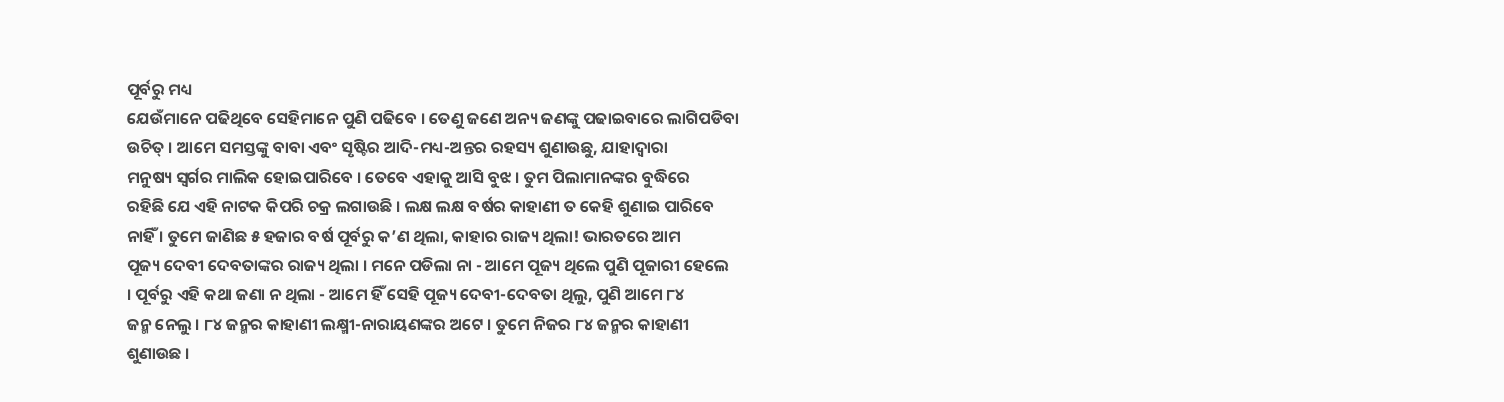ପୂର୍ବରୁ ମଧ୍ୟ
ଯେଉଁମାନେ ପଢିଥିବେ ସେହିମାନେ ପୁଣି ପଢିବେ । ତେଣୁ ଜଣେ ଅନ୍ୟ ଜଣଙ୍କୁ ପଢାଇବାରେ ଲାଗିପଡିବା
ଉଚିତ୍ । ଆମେ ସମସ୍ତଙ୍କୁ ବାବା ଏବଂ ସୃଷ୍ଟିର ଆଦି-ମଧ୍ୟ-ଅନ୍ତର ରହସ୍ୟ ଶୁଣାଉଛୁ, ଯାହାଦ୍ୱାରା
ମନୁଷ୍ୟ ସ୍ୱର୍ଗର ମାଲିକ ହୋଇପାରିବେ । ତେବେ ଏହାକୁ ଆସି ବୁଝ । ତୁମ ପିଲାମାନଙ୍କର ବୁଦ୍ଧିରେ
ରହିଛି ଯେ ଏହି ନାଟକ କିପରି ଚକ୍ର ଲଗାଉଛି । ଲକ୍ଷ ଲକ୍ଷ ବର୍ଷର କାହାଣୀ ତ କେହି ଶୁଣାଇ ପାରିବେ
ନାହିଁ । ତୁମେ ଜାଣିଛ ୫ ହଜାର ବର୍ଷ ପୂର୍ବରୁ କ’ଣ ଥିଲା, କାହାର ରାଜ୍ୟ ଥିଲା! ଭାରତରେ ଆମ
ପୂଜ୍ୟ ଦେବୀ ଦେବତାଙ୍କର ରାଜ୍ୟ ଥିଲା । ମନେ ପଡିଲା ନା - ଆମେ ପୂଜ୍ୟ ଥିଲେ ପୁଣି ପୂଜାରୀ ହେଲେ
। ପୂର୍ବରୁ ଏହି କଥା ଜଣା ନ ଥିଲା - ଆମେ ହିଁ ସେହି ପୂଜ୍ୟ ଦେବୀ-ଦେବତା ଥିଲୁ, ପୁଣି ଆମେ ୮୪
ଜନ୍ମ ନେଲୁ । ୮୪ ଜନ୍ମର କାହାଣୀ ଲକ୍ଷ୍ମୀ-ନାରାୟଣଙ୍କର ଅଟେ । ତୁମେ ନିଜର ୮୪ ଜନ୍ମର କାହାଣୀ
ଶୁଣାଉଛ ।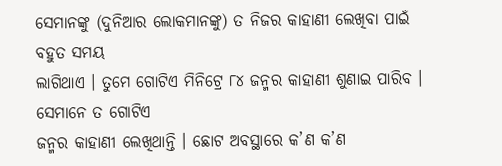ସେମାନଙ୍କୁ (ଦୁନିଆର ଲୋକମାନଙ୍କୁ) ତ ନିଜର କାହାଣୀ ଲେଖିବା ପାଇଁ ବହୁତ ସମୟ
ଲାଗିଥାଏ । ତୁମେ ଗୋଟିଏ ମିନିଟ୍ରେ ୮୪ ଜନ୍ମର କାହାଣୀ ଶୁଣାଇ ପାରିବ । ସେମାନେ ତ ଗୋଟିଏ
ଜନ୍ମର କାହାଣୀ ଲେଖିଥାନ୍ତି । ଛୋଟ ଅବସ୍ଥାରେ କ’ଣ କ’ଣ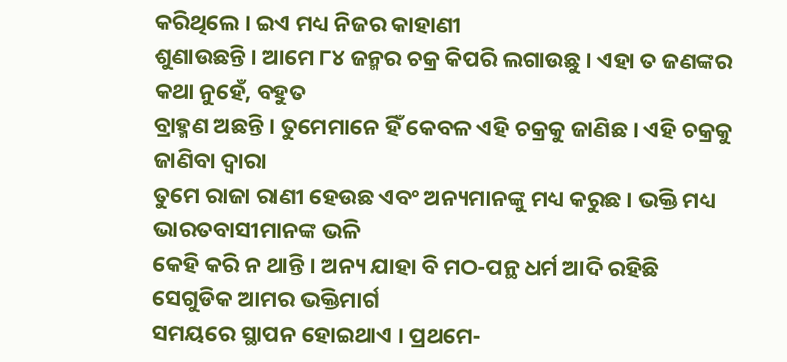କରିଥିଲେ । ଇଏ ମଧ୍ୟ ନିଜର କାହାଣୀ
ଶୁଣାଉଛନ୍ତି । ଆମେ ୮୪ ଜନ୍ମର ଚକ୍ର କିପରି ଲଗାଉଛୁ । ଏହା ତ ଜଣଙ୍କର କଥା ନୁହେଁ, ବହୁତ
ବ୍ରାହ୍ମଣ ଅଛନ୍ତି । ତୁମେମାନେ ହିଁ କେବଳ ଏହି ଚକ୍ରକୁ ଜାଣିଛ । ଏହି ଚକ୍ରକୁ ଜାଣିବା ଦ୍ୱାରା
ତୁମେ ରାଜା ରାଣୀ ହେଉଛ ଏବଂ ଅନ୍ୟମାନଙ୍କୁ ମଧ୍ୟ କରୁଛ । ଭକ୍ତି ମଧ୍ୟ ଭାରତବାସୀମାନଙ୍କ ଭଳି
କେହି କରି ନ ଥାନ୍ତି । ଅନ୍ୟ ଯାହା ବି ମଠ-ପନ୍ଥ ଧର୍ମ ଆଦି ରହିଛି ସେଗୁଡିକ ଆମର ଭକ୍ତିମାର୍ଗ
ସମୟରେ ସ୍ଥାପନ ହୋଇଥାଏ । ପ୍ରଥମେ-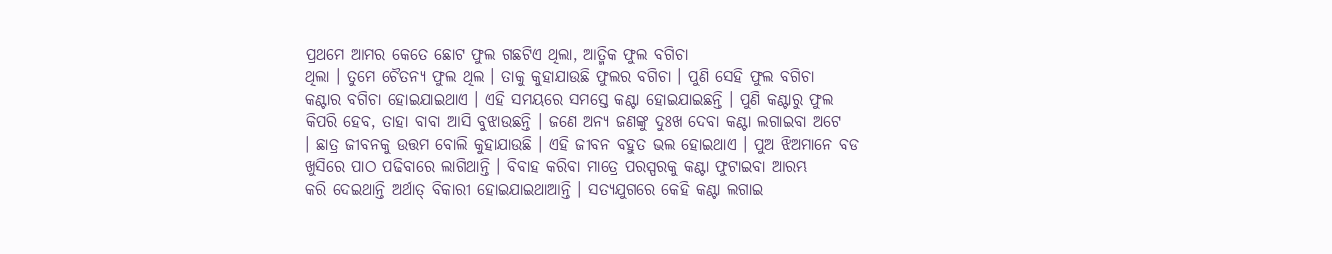ପ୍ରଥମେ ଆମର କେତେ ଛୋଟ ଫୁଲ ଗଛଟିଏ ଥିଲା, ଆତ୍ମିକ ଫୁଲ ବଗିଚା
ଥିଲା । ତୁମେ ଚୈତନ୍ୟ ଫୁଲ ଥିଲ । ତାକୁ କୁହାଯାଉଛି ଫୁଲର ବଗିଚା । ପୁଣି ସେହି ଫୁଲ ବଗିଚା
କଣ୍ଟାର ବଗିଚା ହୋଇଯାଇଥାଏ । ଏହି ସମୟରେ ସମସ୍ତେ କଣ୍ଟା ହୋଇଯାଇଛନ୍ତି । ପୁଣି କଣ୍ଟାରୁ ଫୁଲ
କିପରି ହେବ, ତାହା ବାବା ଆସି ବୁଝାଉଛନ୍ତି । ଜଣେ ଅନ୍ୟ ଜଣଙ୍କୁ ଦୁଃଖ ଦେବା କଣ୍ଟା ଲଗାଇବା ଅଟେ
। ଛାତ୍ର ଜୀବନକୁ ଉତ୍ତମ ବୋଲି କୁହାଯାଉଛି । ଏହି ଜୀବନ ବହୁତ ଭଲ ହୋଇଥାଏ । ପୁଅ ଝିଅମାନେ ବଡ
ଖୁସିରେ ପାଠ ପଢିବାରେ ଲାଗିଥାନ୍ତି । ବିବାହ କରିବା ମାତ୍ରେ ପରସ୍ପରକୁ କଣ୍ଟା ଫୁଟାଇବା ଆରମ୍ଭ
କରି ଦେଇଥାନ୍ତି ଅର୍ଥାତ୍ ବିକାରୀ ହୋଇଯାଇଥାଆନ୍ତି । ସତ୍ୟଯୁଗରେ କେହି କଣ୍ଟା ଲଗାଇ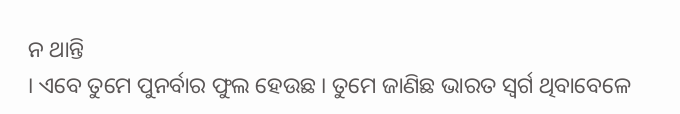ନ ଥାନ୍ତି
। ଏବେ ତୁମେ ପୁନର୍ବାର ଫୁଲ ହେଉଛ । ତୁମେ ଜାଣିଛ ଭାରତ ସ୍ୱର୍ଗ ଥିବାବେଳେ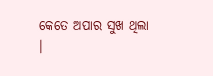କେତେ ଅପାର ସୁଖ ଥିଲା
।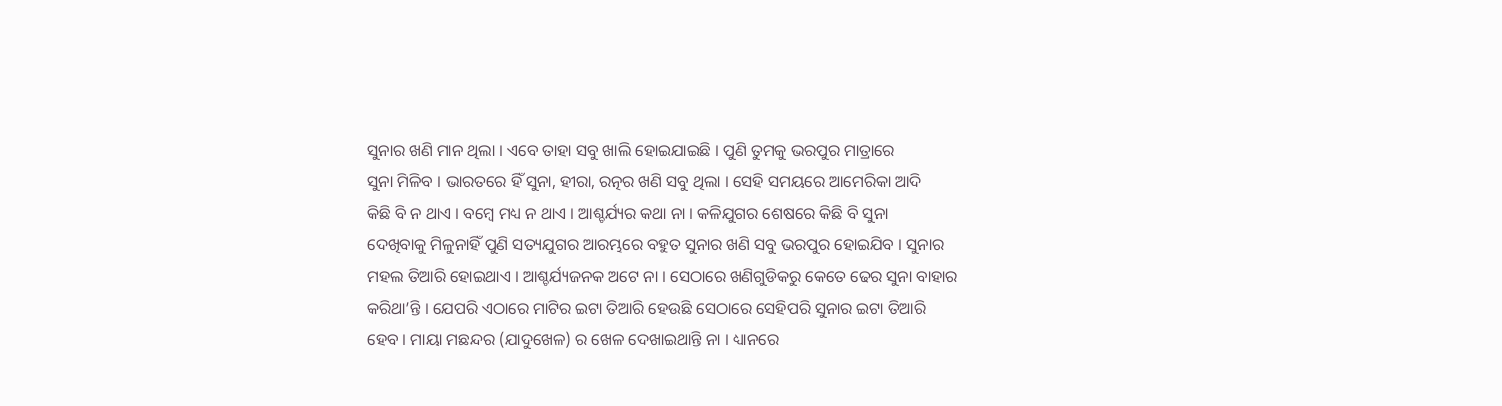ସୁନାର ଖଣି ମାନ ଥିଲା । ଏବେ ତାହା ସବୁ ଖାଲି ହୋଇଯାଇଛି । ପୁଣି ତୁମକୁ ଭରପୁର ମାତ୍ରାରେ
ସୁନା ମିଳିବ । ଭାରତରେ ହିଁ ସୁନା, ହୀରା, ରତ୍ନର ଖଣି ସବୁ ଥିଲା । ସେହି ସମୟରେ ଆମେରିକା ଆଦି
କିଛି ବି ନ ଥାଏ । ବମ୍ବେ ମଧ୍ୟ ନ ଥାଏ । ଆଶ୍ଚର୍ଯ୍ୟର କଥା ନା । କଳିଯୁଗର ଶେଷରେ କିଛି ବି ସୁନା
ଦେଖିବାକୁ ମିଳୁନାହିଁ ପୁଣି ସତ୍ୟଯୁଗର ଆରମ୍ଭରେ ବହୁତ ସୁନାର ଖଣି ସବୁ ଭରପୁର ହୋଇଯିବ । ସୁନାର
ମହଲ ତିଆରି ହୋଇଥାଏ । ଆଶ୍ଚର୍ଯ୍ୟଜନକ ଅଟେ ନା । ସେଠାରେ ଖଣିଗୁଡିକରୁ କେତେ ଢେର ସୁନା ବାହାର
କରିଥା’ନ୍ତି । ଯେପରି ଏଠାରେ ମାଟିର ଇଟା ତିଆରି ହେଉଛି ସେଠାରେ ସେହିପରି ସୁନାର ଇଟା ତିଆରି
ହେବ । ମାୟା ମଛନ୍ଦର (ଯାଦୁଖେଳ) ର ଖେଳ ଦେଖାଇଥାନ୍ତି ନା । ଧ୍ୟାନରେ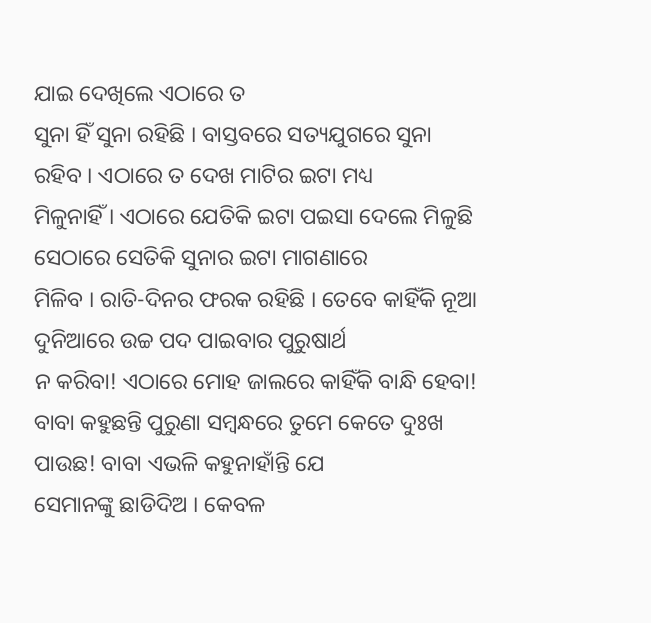ଯାଇ ଦେଖିଲେ ଏଠାରେ ତ
ସୁନା ହିଁ ସୁନା ରହିଛି । ବାସ୍ତବରେ ସତ୍ୟଯୁଗରେ ସୁନା ରହିବ । ଏଠାରେ ତ ଦେଖ ମାଟିର ଇଟା ମଧ୍ୟ
ମିଳୁନାହିଁ । ଏଠାରେ ଯେତିକି ଇଟା ପଇସା ଦେଲେ ମିଳୁଛି ସେଠାରେ ସେତିକି ସୁନାର ଇଟା ମାଗଣାରେ
ମିଳିବ । ରାତି-ଦିନର ଫରକ ରହିଛି । ତେବେ କାହିଁକି ନୂଆ ଦୁନିଆରେ ଉଚ୍ଚ ପଦ ପାଇବାର ପୁରୁଷାର୍ଥ
ନ କରିବା! ଏଠାରେ ମୋହ ଜାଲରେ କାହିଁକି ବାନ୍ଧି ହେବା!
ବାବା କହୁଛନ୍ତି ପୁରୁଣା ସମ୍ବନ୍ଧରେ ତୁମେ କେତେ ଦୁଃଖ ପାଉଛ! ବାବା ଏଭଳି କହୁନାହାଁନ୍ତି ଯେ
ସେମାନଙ୍କୁ ଛାଡିଦିଅ । କେବଳ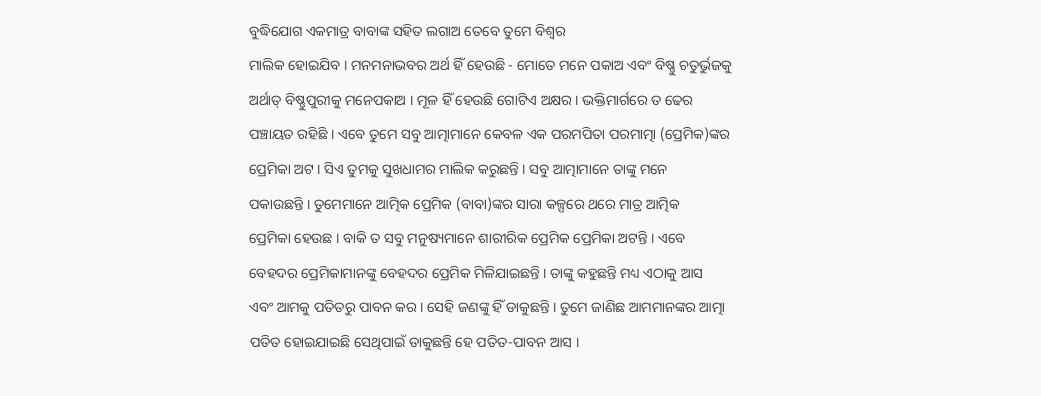ବୁଦ୍ଧିଯୋଗ ଏକମାତ୍ର ବାବାଙ୍କ ସହିତ ଲଗାଅ ତେବେ ତୁମେ ବିଶ୍ୱର
ମାଲିକ ହୋଇଯିବ । ମନମନାଭବର ଅର୍ଥ ହିଁ ହେଉଛି - ମୋତେ ମନେ ପକାଅ ଏବଂ ବିଷ୍ଣୁ ଚତୁର୍ଭୁଜକୁ
ଅର୍ଥାତ୍ ବିଷ୍ଣୁପୁରୀକୁ ମନେପକାଅ । ମୂଳ ହିଁ ହେଉଛି ଗୋଟିଏ ଅକ୍ଷର । ଭକ୍ତିମାର୍ଗରେ ତ ଢେର
ପଞ୍ଚାୟତ ରହିଛି । ଏବେ ତୁମେ ସବୁ ଆତ୍ମାମାନେ କେବଳ ଏକ ପରମପିତା ପରମାତ୍ମା (ପ୍ରେମିକ)ଙ୍କର
ପ୍ରେମିକା ଅଟ । ସିଏ ତୁମକୁ ସୁଖଧାମର ମାଲିକ କରୁଛନ୍ତି । ସବୁ ଆତ୍ମାମାନେ ତାଙ୍କୁ ମନେ
ପକାଉଛନ୍ତି । ତୁମେମାନେ ଆତ୍ମିକ ପ୍ରେମିକ (ବାବା)ଙ୍କର ସାରା କଳ୍ପରେ ଥରେ ମାତ୍ର ଆତ୍ମିକ
ପ୍ରେମିକା ହେଉଛ । ବାକି ତ ସବୁ ମନୁଷ୍ୟମାନେ ଶାରୀରିକ ପ୍ରେମିକ ପ୍ରେମିକା ଅଟନ୍ତି । ଏବେ
ବେହଦର ପ୍ରେମିକାମାନଙ୍କୁ ବେହଦର ପ୍ରେମିକ ମିଳିଯାଇଛନ୍ତି । ତାଙ୍କୁ କହୁଛନ୍ତି ମଧ୍ୟ ଏଠାକୁ ଆସ
ଏବଂ ଆମକୁ ପତିତରୁ ପାବନ କର । ସେହି ଜଣଙ୍କୁ ହିଁ ଡାକୁଛନ୍ତି । ତୁମେ ଜାଣିଛ ଆମମାନଙ୍କର ଆତ୍ମା
ପତିତ ହୋଇଯାଇଛି ସେଥିପାଇଁ ଡାକୁଛନ୍ତି ହେ ପତିତ-ପାବନ ଆସ ।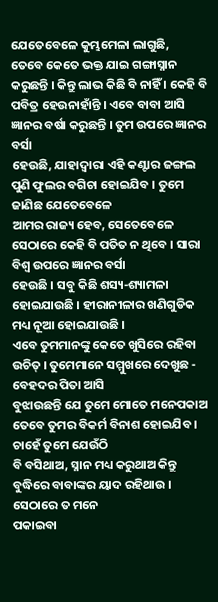ଯେତେବେଳେ କୁମ୍ଭମେଳା ଲାଗୁଛି,
ତେବେ କେତେ ଭକ୍ତ ଯାଇ ଗଙ୍ଗାସ୍ନାନ କରୁଛନ୍ତି । କିନ୍ତୁ ଲାଭ କିଛି ବି ନାହିଁ । କେହି ବି
ପବିତ୍ର ହେଉନାହାଁନ୍ତି । ଏବେ ବାବା ଆସି ଜ୍ଞାନର ବର୍ଷା କରୁଛନ୍ତି । ତୁମ ଉପରେ ଜ୍ଞାନର ବର୍ସା
ହେଉଛି, ଯାହାଦ୍ୱାରା ଏହି କଣ୍ଟାର ଜଙ୍ଗଲ ପୁଣି ଫୁଲର ବଗିଚା ହୋଇଯିବ । ତୁମେ ଜାଣିଛ ଯେତେବେଳେ
ଆମର ରାଜ୍ୟ ହେବ, ସେତେବେଳେ ସେଠାରେ କେହି ବି ପତିତ ନ ଥିବେ । ସାରା ବିଶ୍ୱ ଉପରେ ଜ୍ଞାନର ବର୍ସା
ହେଉଛି । ସବୁ କିଛି ଶସ୍ୟ-ଶ୍ୟାମଳା ହୋଇଯାଉଛି । ହୀରାନୀଳାର ଖଣିଗୁଡିକ ମଧ୍ୟ ନୂଆ ହୋଇଯାଉଛି ।
ଏବେ ତୁମମାନଙ୍କୁ କେତେ ଖୁସିରେ ରହିବା ଉଚିତ୍ । ତୁମେମାନେ ସମ୍ମୁଖରେ ଦେଖୁଛ - ବେହଦର ପିତା ଆସି
ବୁଝାଉଛନ୍ତି ଯେ ତୁମେ ମୋତେ ମନେପକାଅ ତେବେ ତୁମର ବିକର୍ମ ବିନାଶ ହୋଇଯିବ । ଚାହେଁ ତୁମେ ଯେଉଁଠି
ବି ବସିଥାଅ, ସ୍ନାନ ମଧ୍ୟ କରୁଥାଅ କିନ୍ତୁ ବୁଦ୍ଧିରେ ବାବାଙ୍କର ୟାଦ ରହିଥାଉ । ସେଠାରେ ତ ମନେ
ପକାଇବା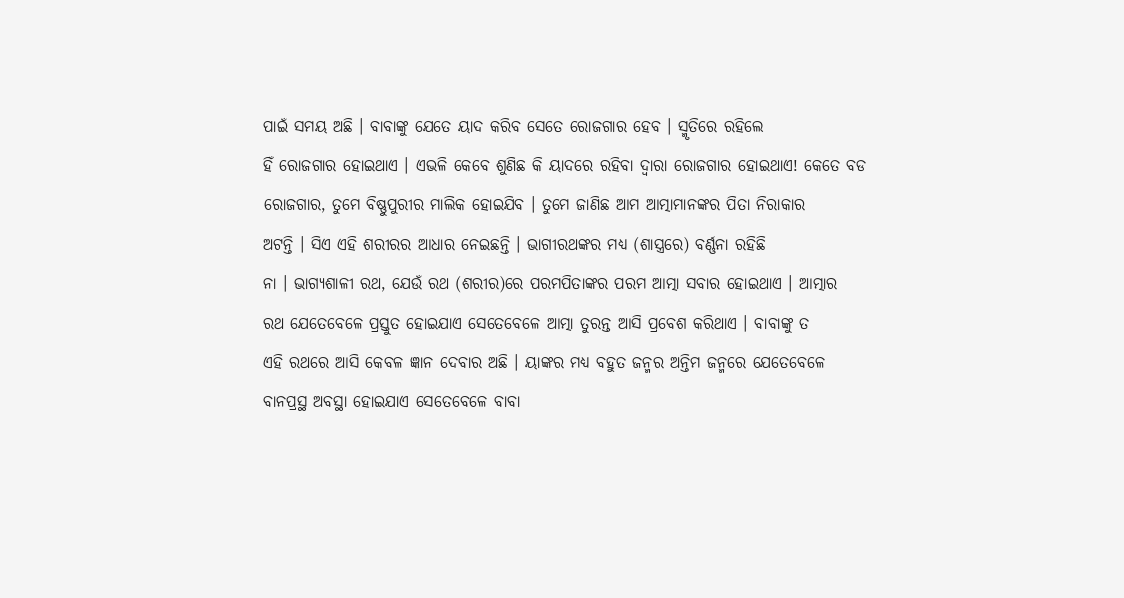ପାଇଁ ସମୟ ଅଛି । ବାବାଙ୍କୁ ଯେତେ ୟାଦ କରିବ ସେତେ ରୋଜଗାର ହେବ । ସ୍ମୃତିରେ ରହିଲେ
ହିଁ ରୋଜଗାର ହୋଇଥାଏ । ଏଭଳି କେବେ ଶୁଣିଛ କି ୟାଦରେ ରହିବା ଦ୍ୱାରା ରୋଜଗାର ହୋଇଥାଏ! କେତେ ବଡ
ରୋଜଗାର, ତୁମେ ବିଷ୍ଣୁପୁରୀର ମାଲିକ ହୋଇଯିବ । ତୁମେ ଜାଣିଛ ଆମ ଆତ୍ମାମାନଙ୍କର ପିତା ନିରାକାର
ଅଟନ୍ତି । ସିଏ ଏହି ଶରୀରର ଆଧାର ନେଇଛନ୍ତି । ଭାଗୀରଥଙ୍କର ମଧ୍ୟ (ଶାସ୍ତ୍ରରେ) ବର୍ଣ୍ଣନା ରହିଛି
ନା । ଭାଗ୍ୟଶାଳୀ ରଥ, ଯେଉଁ ରଥ (ଶରୀର)ରେ ପରମପିତାଙ୍କର ପରମ ଆତ୍ମା ସବାର ହୋଇଥାଏ । ଆତ୍ମାର
ରଥ ଯେତେବେଳେ ପ୍ରସ୍ତୁତ ହୋଇଯାଏ ସେତେବେଳେ ଆତ୍ମା ତୁରନ୍ତ ଆସି ପ୍ରବେଶ କରିଥାଏ । ବାବାଙ୍କୁ ତ
ଏହି ରଥରେ ଆସି କେବଳ ଜ୍ଞାନ ଦେବାର ଅଛି । ୟାଙ୍କର ମଧ୍ୟ ବହୁତ ଜନ୍ମର ଅନ୍ତିମ ଜନ୍ମରେ ଯେତେବେଳେ
ବାନପ୍ରସ୍ଥ ଅବସ୍ଥା ହୋଇଯାଏ ସେତେବେଳେ ବାବା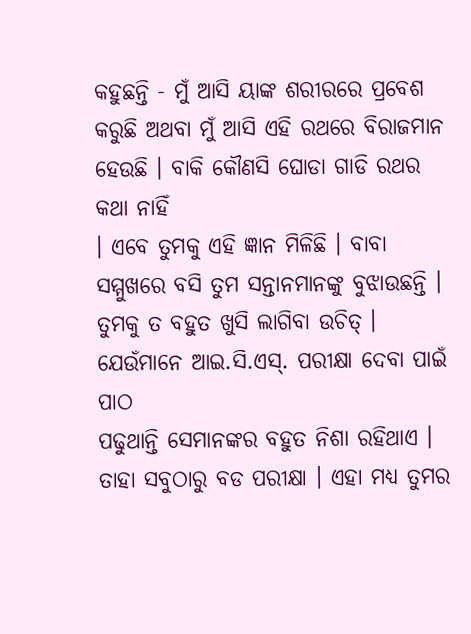କହୁଛନ୍ତି - ମୁଁ ଆସି ୟାଙ୍କ ଶରୀରରେ ପ୍ରବେଶ
କରୁଛି ଅଥବା ମୁଁ ଆସି ଏହି ରଥରେ ବିରାଜମାନ ହେଉଛି । ବାକି କୌଣସି ଘୋଡା ଗାଡି ରଥର କଥା ନାହିଁ
। ଏବେ ତୁମକୁ ଏହି ଜ୍ଞାନ ମିଳିଛି । ବାବା ସମ୍ମୁଖରେ ବସି ତୁମ ସନ୍ତାନମାନଙ୍କୁ ବୁଝାଉଛନ୍ତି ।
ତୁମକୁ ତ ବହୁତ ଖୁସି ଲାଗିବା ଉଚିତ୍ । ଯେଉଁମାନେ ଆଇ.ସି.ଏସ୍. ପରୀକ୍ଷା ଦେବା ପାଇଁ ପାଠ
ପଢୁଥାନ୍ତି ସେମାନଙ୍କର ବହୁତ ନିଶା ରହିଥାଏ । ତାହା ସବୁଠାରୁ ବଡ ପରୀକ୍ଷା । ଏହା ମଧ୍ୟ ତୁମର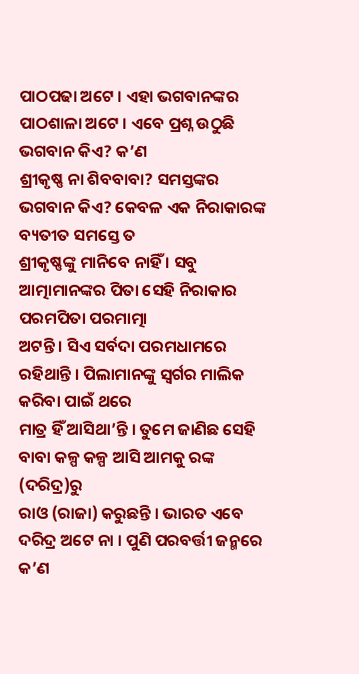ପାଠପଢା ଅଟେ । ଏହା ଭଗବାନଙ୍କର ପାଠଶାଳା ଅଟେ । ଏବେ ପ୍ରଶ୍ନ ଉଠୁଛି ଭଗବାନ କିଏ? କ’ଣ
ଶ୍ରୀକୃଷ୍ଣ ନା ଶିବବାବା? ସମସ୍ତଙ୍କର ଭଗବାନ କିଏ? କେବଳ ଏକ ନିରାକାରଙ୍କ ବ୍ୟତୀତ ସମସ୍ତେ ତ
ଶ୍ରୀକୃଷ୍ଣଙ୍କୁ ମାନିବେ ନାହିଁ । ସବୁ ଆତ୍ମାମାନଙ୍କର ପିତା ସେହି ନିରାକାର ପରମପିତା ପରମାତ୍ମା
ଅଟନ୍ତି । ସିଏ ସର୍ବଦା ପରମଧାମରେ ରହିଥାନ୍ତି । ପିଲାମାନଙ୍କୁ ସ୍ୱର୍ଗର ମାଲିକ କରିବା ପାଇଁ ଥରେ
ମାତ୍ର ହିଁ ଆସିଥା’ନ୍ତି । ତୁମେ ଜାଣିଛ ସେହି ବାବା କଳ୍ପ କଳ୍ପ ଆସି ଆମକୁ ରଙ୍କ (ଦରିଦ୍ର)ରୁ
ରାଓ (ରାଜା) କରୁଛନ୍ତି । ଭାରତ ଏବେ ଦରିଦ୍ର ଅଟେ ନା । ପୁଣି ପରବର୍ତ୍ତୀ ଜନ୍ମରେ କ’ଣ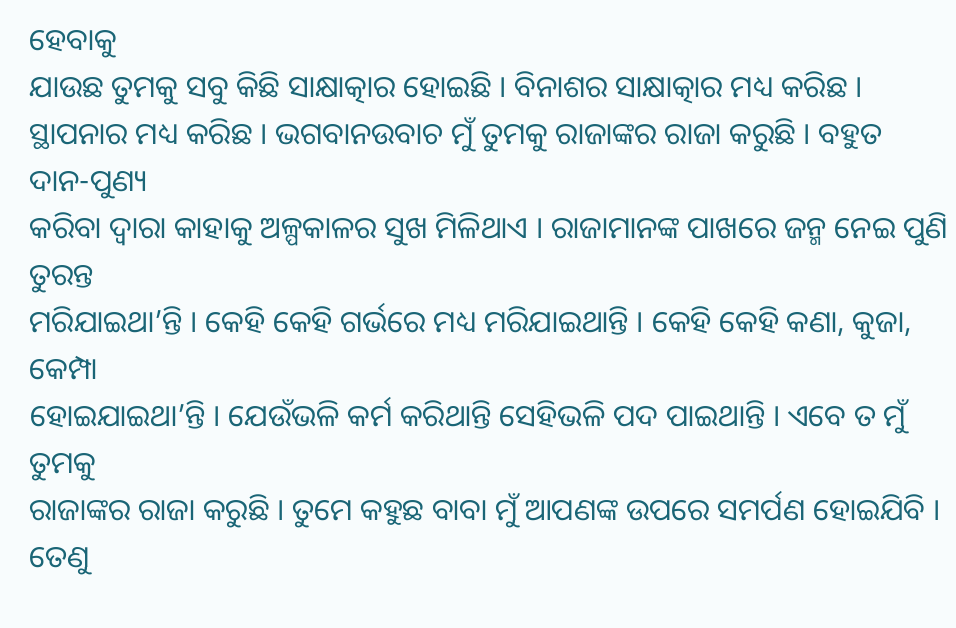ହେବାକୁ
ଯାଉଛ ତୁମକୁ ସବୁ କିଛି ସାକ୍ଷାତ୍କାର ହୋଇଛି । ବିନାଶର ସାକ୍ଷାତ୍କାର ମଧ୍ୟ କରିଛ ।
ସ୍ଥାପନାର ମଧ୍ୟ କରିଛ । ଭଗବାନଉବାଚ ମୁଁ ତୁମକୁ ରାଜାଙ୍କର ରାଜା କରୁଛି । ବହୁତ ଦାନ-ପୁଣ୍ୟ
କରିବା ଦ୍ୱାରା କାହାକୁ ଅଳ୍ପକାଳର ସୁଖ ମିଳିଥାଏ । ରାଜାମାନଙ୍କ ପାଖରେ ଜନ୍ମ ନେଇ ପୁଣି ତୁରନ୍ତ
ମରିଯାଇଥା’ନ୍ତି । କେହି କେହି ଗର୍ଭରେ ମଧ୍ୟ ମରିଯାଇଥାନ୍ତି । କେହି କେହି କଣା, କୁଜା, କେମ୍ପା
ହୋଇଯାଇଥା’ନ୍ତି । ଯେଉଁଭଳି କର୍ମ କରିଥାନ୍ତି ସେହିଭଳି ପଦ ପାଇଥାନ୍ତି । ଏବେ ତ ମୁଁ ତୁମକୁ
ରାଜାଙ୍କର ରାଜା କରୁଛି । ତୁମେ କହୁଛ ବାବା ମୁଁ ଆପଣଙ୍କ ଉପରେ ସମର୍ପଣ ହୋଇଯିବି । ତେଣୁ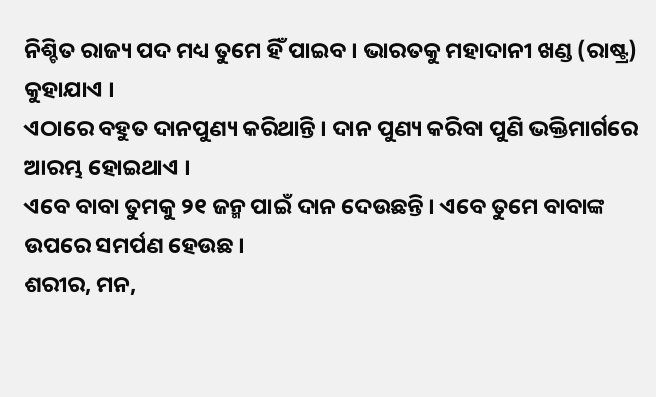ନିଶ୍ଚିତ ରାଜ୍ୟ ପଦ ମଧ୍ୟ ତୁମେ ହିଁ ପାଇବ । ଭାରତକୁ ମହାଦାନୀ ଖଣ୍ଡ (ରାଷ୍ଟ୍ର) କୁହାଯାଏ ।
ଏଠାରେ ବହୁତ ଦାନପୁଣ୍ୟ କରିଥାନ୍ତି । ଦାନ ପୁଣ୍ୟ କରିବା ପୁଣି ଭକ୍ତିମାର୍ଗରେ ଆରମ୍ଭ ହୋଇଥାଏ ।
ଏବେ ବାବା ତୁମକୁ ୨୧ ଜନ୍ମ ପାଇଁ ଦାନ ଦେଉଛନ୍ତି । ଏବେ ତୁମେ ବାବାଙ୍କ ଉପରେ ସମର୍ପଣ ହେଉଛ ।
ଶରୀର, ମନ,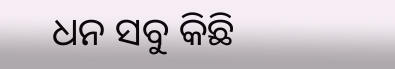ଧନ ସବୁ କିଛି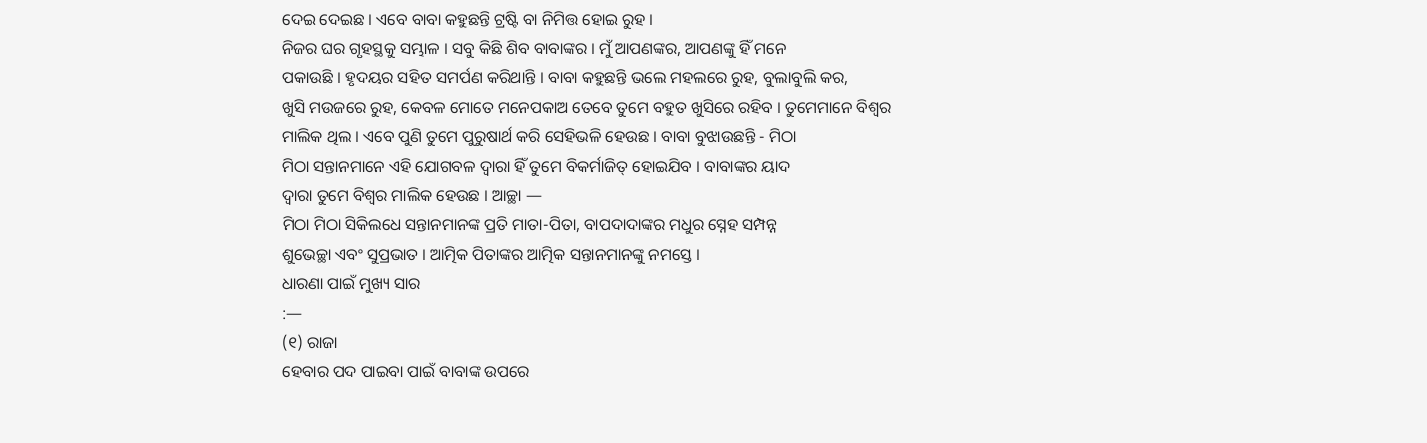ଦେଇ ଦେଇଛ । ଏବେ ବାବା କହୁଛନ୍ତି ଟ୍ରଷ୍ଟି ବା ନିମିତ୍ତ ହୋଇ ରୁହ ।
ନିଜର ଘର ଗୃହସ୍ଥକୁ ସମ୍ଭାଳ । ସବୁ କିଛି ଶିବ ବାବାଙ୍କର । ମୁଁ ଆପଣଙ୍କର, ଆପଣଙ୍କୁ ହିଁ ମନେ
ପକାଉଛି । ହୃଦୟର ସହିତ ସମର୍ପଣ କରିଥାନ୍ତି । ବାବା କହୁଛନ୍ତି ଭଲେ ମହଲରେ ରୁହ, ବୁଲାବୁଲି କର,
ଖୁସି ମଉଜରେ ରୁହ, କେବଳ ମୋତେ ମନେପକାଅ ତେବେ ତୁମେ ବହୁତ ଖୁସିରେ ରହିବ । ତୁମେମାନେ ବିଶ୍ୱର
ମାଲିକ ଥିଲ । ଏବେ ପୁଣି ତୁମେ ପୁରୁଷାର୍ଥ କରି ସେହିଭଳି ହେଉଛ । ବାବା ବୁଝାଉଛନ୍ତି - ମିଠା
ମିଠା ସନ୍ତାନମାନେ ଏହି ଯୋଗବଳ ଦ୍ୱାରା ହିଁ ତୁମେ ବିକର୍ମାଜିତ୍ ହୋଇଯିବ । ବାବାଙ୍କର ୟାଦ
ଦ୍ୱାରା ତୁମେ ବିଶ୍ୱର ମାଲିକ ହେଉଛ । ଆଚ୍ଛା —
ମିଠା ମିଠା ସିକିଲଧେ ସନ୍ତାନମାନଙ୍କ ପ୍ରତି ମାତା-ପିତା, ବାପଦାଦାଙ୍କର ମଧୁର ସ୍ନେହ ସମ୍ପନ୍ନ
ଶୁଭେଚ୍ଛା ଏବଂ ସୁପ୍ରଭାତ । ଆତ୍ମିକ ପିତାଙ୍କର ଆତ୍ମିକ ସନ୍ତାନମାନଙ୍କୁ ନମସ୍ତେ ।
ଧାରଣା ପାଇଁ ମୁଖ୍ୟ ସାର
:—
(୧) ରାଜା
ହେବାର ପଦ ପାଇବା ପାଇଁ ବାବାଙ୍କ ଉପରେ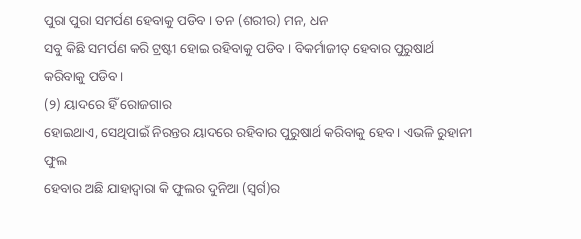ପୁରା ପୁରା ସମର୍ପଣ ହେବାକୁ ପଡିବ । ତନ (ଶରୀର) ମନ, ଧନ
ସବୁ କିଛି ସମର୍ପଣ କରି ଟ୍ରଷ୍ଟୀ ହୋଇ ରହିବାକୁ ପଡିବ । ବିକର୍ମାଜୀତ୍ ହେବାର ପୁରୁଷାର୍ଥ
କରିବାକୁ ପଡିବ ।
(୨) ୟାଦରେ ହିଁ ରୋଜଗାର
ହୋଇଥାଏ, ସେଥିପାଇଁ ନିରନ୍ତର ୟାଦରେ ରହିବାର ପୁରୁଷାର୍ଥ କରିବାକୁ ହେବ । ଏଭଳି ରୁହାନୀ ଫୁଲ
ହେବାର ଅଛି ଯାହାଦ୍ୱାରା କି ଫୁଲର ଦୁନିଆ (ସ୍ୱର୍ଗ)ର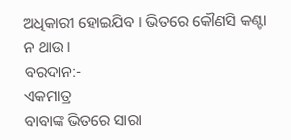ଅଧିକାରୀ ହୋଇଯିବ । ଭିତରେ କୌଣସି କଣ୍ଟା
ନ ଥାଉ ।
ବରଦାନ:-
ଏକମାତ୍ର
ବାବାଙ୍କ ଭିତରେ ସାରା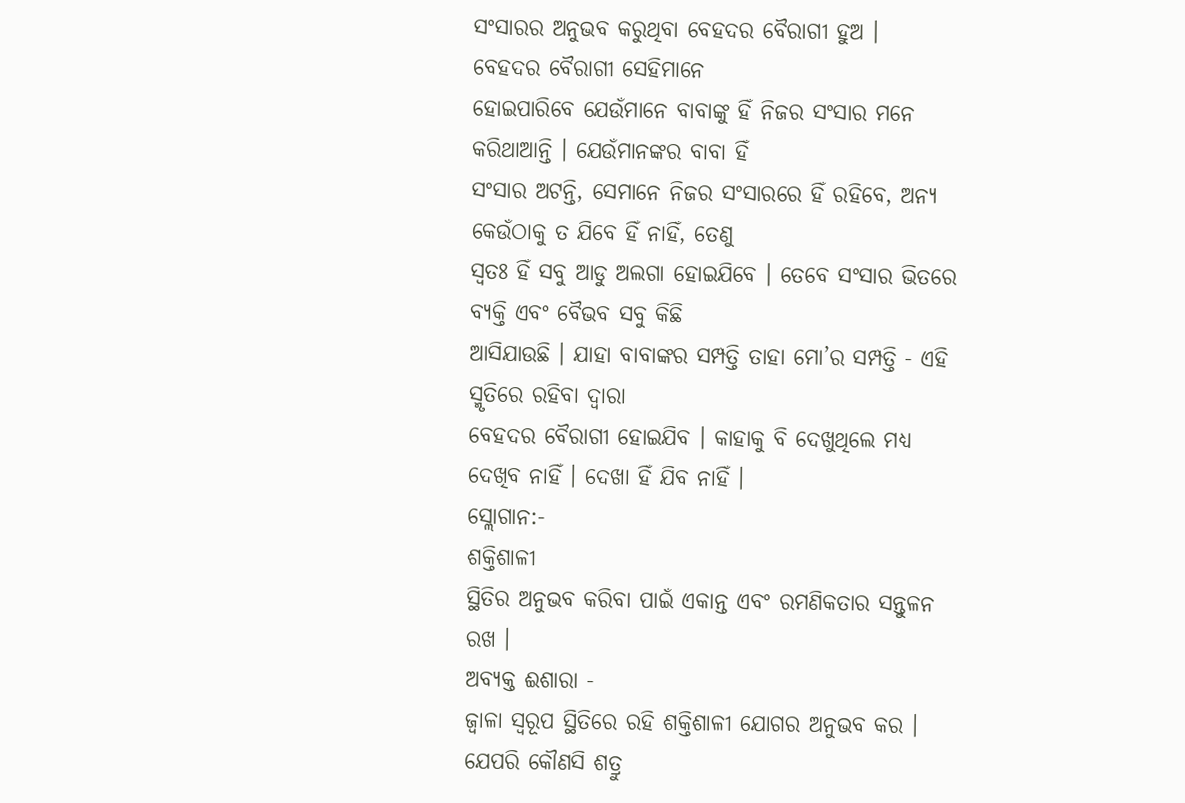ସଂସାରର ଅନୁଭବ କରୁଥିବା ବେହଦର ବୈରାଗୀ ହୁଅ ।
ବେହଦର ବୈରାଗୀ ସେହିମାନେ
ହୋଇପାରିବେ ଯେଉଁମାନେ ବାବାଙ୍କୁ ହିଁ ନିଜର ସଂସାର ମନେ କରିଥାଆନ୍ତି । ଯେଉଁମାନଙ୍କର ବାବା ହିଁ
ସଂସାର ଅଟନ୍ତି, ସେମାନେ ନିଜର ସଂସାରରେ ହିଁ ରହିବେ, ଅନ୍ୟ କେଉଁଠାକୁ ତ ଯିବେ ହିଁ ନାହିଁ, ତେଣୁ
ସ୍ୱତଃ ହିଁ ସବୁ ଆଡୁ ଅଲଗା ହୋଇଯିବେ । ତେବେ ସଂସାର ଭିତରେ ବ୍ୟକ୍ତି ଏବଂ ବୈଭବ ସବୁ କିଛି
ଆସିଯାଉଛି । ଯାହା ବାବାଙ୍କର ସମ୍ପତ୍ତି ତାହା ମୋ’ର ସମ୍ପତ୍ତି - ଏହି ସ୍ମୃତିରେ ରହିବା ଦ୍ୱାରା
ବେହଦର ବୈରାଗୀ ହୋଇଯିବ । କାହାକୁ ବି ଦେଖୁଥିଲେ ମଧ୍ୟ ଦେଖିବ ନାହିଁ । ଦେଖା ହିଁ ଯିବ ନାହିଁ ।
ସ୍ଲୋଗାନ:-
ଶକ୍ତିଶାଳୀ
ସ୍ଥିତିର ଅନୁଭବ କରିବା ପାଇଁ ଏକାନ୍ତ ଏବଂ ରମଣିକତାର ସନ୍ତୁଳନ ରଖ ।
ଅବ୍ୟକ୍ତ ଈଶାରା -
ଜ୍ୱାଳା ସ୍ୱରୂପ ସ୍ଥିତିରେ ରହି ଶକ୍ତିଶାଳୀ ଯୋଗର ଅନୁଭବ କର ।
ଯେପରି କୌଣସି ଶତ୍ରୁ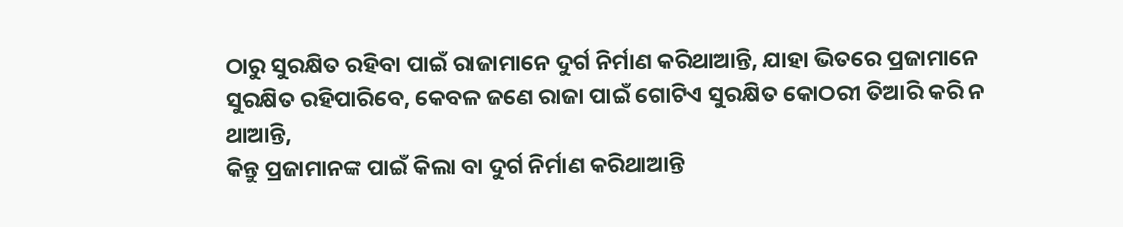ଠାରୁ ସୁରକ୍ଷିତ ରହିବା ପାଇଁ ରାଜାମାନେ ଦୁର୍ଗ ନିର୍ମାଣ କରିଥାଆନ୍ତି, ଯାହା ଭିତରେ ପ୍ରଜାମାନେ
ସୁରକ୍ଷିତ ରହିପାରିବେ, କେବଳ ଜଣେ ରାଜା ପାଇଁ ଗୋଟିଏ ସୁରକ୍ଷିତ କୋଠରୀ ତିଆରି କରି ନ ଥାଆନ୍ତି,
କିନ୍ତୁ ପ୍ରଜାମାନଙ୍କ ପାଇଁ କିଲା ବା ଦୁର୍ଗ ନିର୍ମାଣ କରିଥାଆନ୍ତି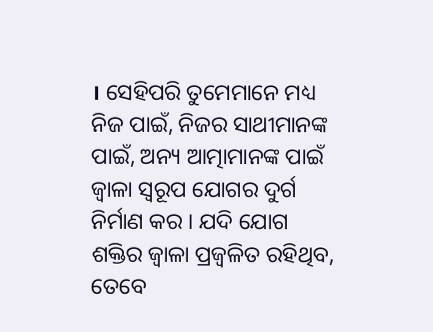। ସେହିପରି ତୁମେମାନେ ମଧ୍ୟ
ନିଜ ପାଇଁ, ନିଜର ସାଥୀମାନଙ୍କ ପାଇଁ, ଅନ୍ୟ ଆତ୍ମାମାନଙ୍କ ପାଇଁ ଜ୍ୱାଳା ସ୍ୱରୂପ ଯୋଗର ଦୁର୍ଗ
ନିର୍ମାଣ କର । ଯଦି ଯୋଗ ଶକ୍ତିର ଜ୍ୱାଳା ପ୍ରଜ୍ୱଳିତ ରହିଥିବ, ତେବେ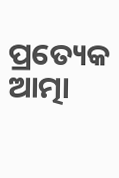ପ୍ରତ୍ୟେକ ଆତ୍ମା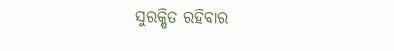ସୁରକ୍ଷିତ ରହିବାର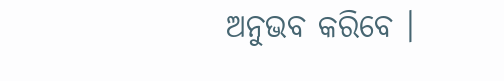ଅନୁଭବ କରିବେ ।